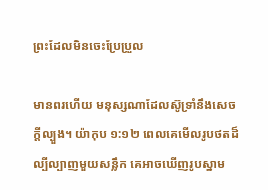ព្រះដែលមិនចេះប្រែប្រួល

មានពរហើយ មនុស្សណាដែលស៊ូទ្រាំនឹងសេចក្តីល្បួង។ យ៉ាកុប ១:១២ ពេលគេមើលរូបថតដ៏ល្បីល្បាញមួយសន្លឹក គេអាចឃើញរូបស្នាម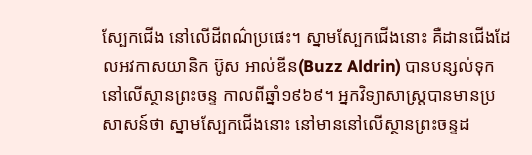ស្បែកជើង នៅលើដីពណ៌ប្រផេះ។ ស្នាមស្បែកជើងនោះ គឺដានជើងដែលអវកាសយានិក ប៊ូស អាល់ឌីន(Buzz Aldrin) បានបន្សល់ទុក នៅលើស្ថានព្រះចន្ទ កាលពីឆ្នាំ១៩៦៩។ អ្នកវិទ្យាសាស្ត្របានមានប្រសាសន៍ថា ស្នាមស្បែកជើងនោះ នៅមាននៅលើស្ថានព្រះចន្ទដ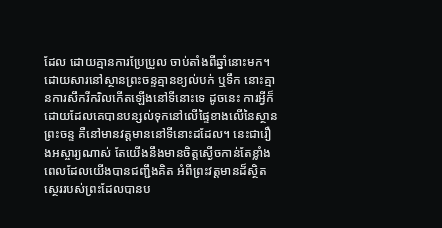ដែល ដោយគ្មានការប្រែប្រួល ចាប់តាំងពីឆ្នាំនោះមក។ ដោយសារនៅស្ថានព្រះចន្ទគ្មានខ្យល់បក់ ឬទឹក នោះគ្មានការសឹករីករិលកើតឡើងនៅទីនោះទេ ដូចនេះ ការអ្វីក៏ដោយដែលគេបានបន្សល់ទុកនៅលើផ្ទៃខាងលើនៃស្ថានព្រះចន្ទ គឺនៅមានវត្តមាននៅទីនោះដដែល។ នេះជារឿងអស្ចារ្យណាស់ តែយើងនឹងមានចិត្តស្ងើចកាន់តែខ្លាំង ពេលដែលយើងបានជញ្ជឹងគិត អំពីព្រះវត្តមានដ៏ស្ថិតស្ថេររបស់ព្រះដែលបានប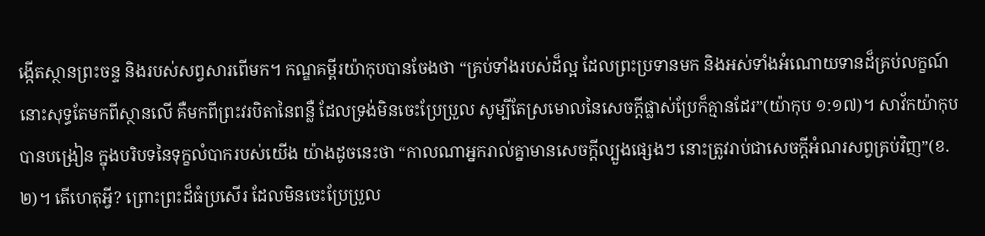ង្កើតស្ថានព្រះចន្ទ និងរបស់សព្វសារពើមក។ កណ្ឌគម្ពីរយ៉ាកុបបានចែងថា “គ្រប់ទាំងរបស់ដ៏ល្អ ដែលព្រះប្រទានមក និងអស់ទាំងអំណោយទានដ៏គ្រប់លក្ខណ៍ នោះសុទ្ធតែមកពីស្ថានលើ គឺមកពីព្រះវរបិតានៃពន្លឺ ដែលទ្រង់មិនចេះប្រែប្រួល សូម្បីតែស្រមោលនៃសេចក្តីផ្លាស់ប្រែក៏គ្មានដែរ”(យ៉ាកុប ១:១៧)។ សាវ័កយ៉ាកុបបានបង្រៀន ក្នុងបរិបទនៃទុក្ខលំបាករបស់យើង យ៉ាងដូចនេះថា “កាលណាអ្នករាល់គ្នាមានសេចក្តីល្បួងផ្សេងៗ នោះត្រូវរាប់ជាសេចក្តីអំណរសព្វគ្រប់វិញ”(ខ.២)។ តើហេតុអ្វី? ព្រោះព្រះដ៏ធំប្រសើរ ដែលមិនចេះប្រែប្រួល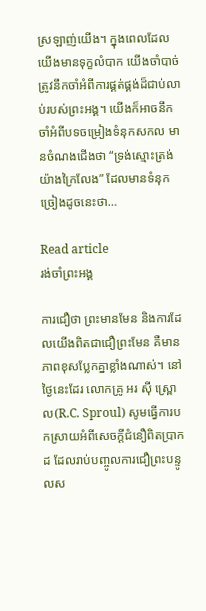ស្រឡាញ់យើង។ ក្នុងពេលដែលយើងមានទុក្ខលំបាក យើងចាំបាច់ត្រូវនឹកចាំអំពីការផ្គត់ផ្គង់ដ៏ជាប់លាប់របស់ព្រះអង្គ។ យើងក៏អាចនឹកចាំអំពីបទចម្រៀងទំនុកសកល មានចំណងជើងថា “ទ្រង់ស្មោះត្រង់យ៉ាងក្រៃលែង” ដែលមានទំនុកច្រៀងដូចនេះថា…

Read article
រង់ចាំព្រះអង្គ

ការជឿថា ព្រះមានមែន និងការដែលយើងពិតជាជឿព្រះមែន គឺមានភាពខុសប្លែកគ្នាខ្លាំងណាស់។ នៅថ្ងៃនេះដែរ លោកគ្រូ អរ ស៊ី ស្រ្ពោល(R.C. Sproul) សូមធ្វើការបកស្រាយអំពីសេចក្តីជំនឿពិតប្រាកដ ដែលរាប់បញ្ចូលការជឿព្រះបន្ទូលស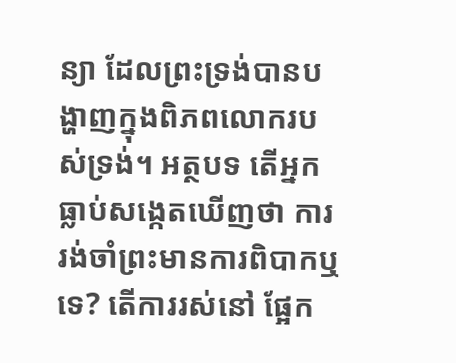ន្យា ដែលព្រះទ្រង់បានបង្ហាញក្នុងពិភពលោករបស់ទ្រង់។ អត្ថបទ តើអ្នកធ្លាប់សង្កេតឃើញថា ការរង់ចាំព្រះមានការពិបាកឬទេ? តើការរស់នៅ ផ្អែក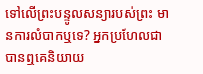ទៅលើព្រះបន្ទូលសន្យារបស់ព្រះ មានការលំបាកឬទេ? អ្នកប្រហែលជាបានឮគេនិយាយ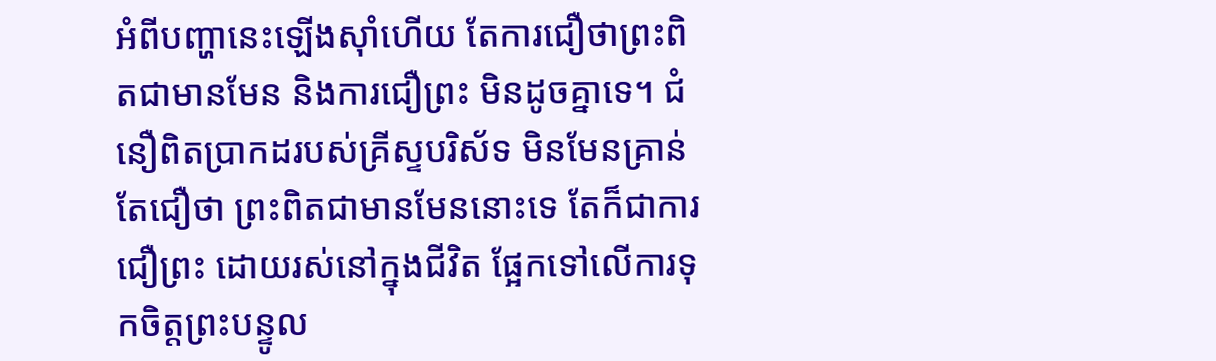អំពីបញ្ហានេះឡើងស៊ាំហើយ តែការជឿថាព្រះពិតជាមានមែន និងការជឿព្រះ មិនដូចគ្នាទេ។ ជំនឿពិតប្រាកដរបស់គ្រីស្ទបរិស័ទ មិនមែនគ្រាន់តែជឿថា ព្រះពិតជាមានមែននោះទេ តែក៏ជាការជឿព្រះ ដោយរស់នៅក្នុងជីវិត ផ្អែកទៅលើការទុកចិត្តព្រះបន្ទូល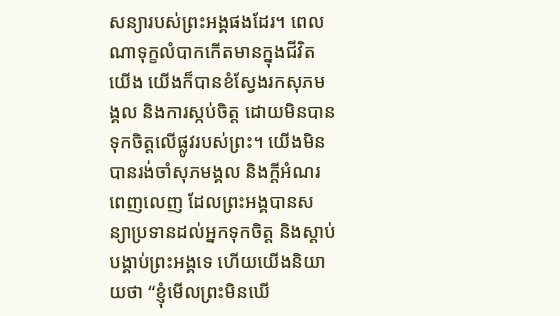សន្យារបស់ព្រះអង្គផងដែរ។ ពេលណាទុក្ខលំបាកកើតមានក្នុងជីវិតយើង យើងក៏បានខំស្វែងរកសុភមង្គល និងការស្កប់ចិត្ត ដោយមិនបានទុកចិត្តលើផ្លូវរបស់ព្រះ។ យើងមិនបានរង់ចាំសុភមង្គល និងក្តីអំណរពេញលេញ ដែលព្រះអង្គបានសន្យាប្រទានដល់អ្នកទុកចិត្ត និងស្តាប់បង្គាប់ព្រះអង្គទេ ហើយយើងនិយាយថា “ខ្ញុំមើលព្រះមិនឃើ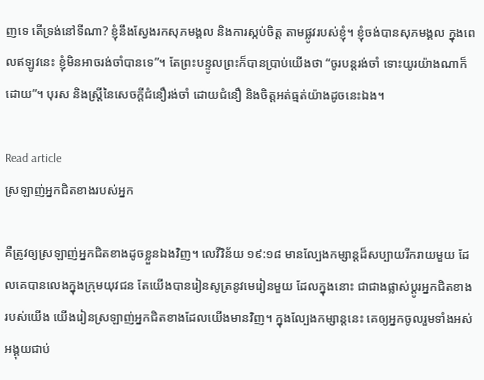ញទេ តើទ្រង់នៅទីណា? ខ្ញុំនឹងស្វែងរកសុភមង្គល និងការស្កប់ចិត្ត តាមផ្លូវរបស់ខ្ញុំ។ ខ្ញុំចង់បានសុភមង្គល ក្នុងពេលឥឡូវនេះ ខ្ញុំមិនអាចរង់ចាំបានទេ”។ តែព្រះបន្ទូលព្រះក៏បានប្រាប់យើងថា “ចូរបន្តរង់ចាំ ទោះយូរយ៉ាងណាក៏ដោយ”។ បុរស និងស្រ្តីនៃសេចក្តីជំនឿរង់ចាំ ដោយជំនឿ និងចិត្តអត់ធ្មត់យ៉ាងដូចនេះឯង។

Read article
ស្រឡាញ់អ្នកជិតខាងរបស់អ្នក

គឺត្រូវឲ្យស្រឡាញ់អ្នកជិតខាងដូចខ្លួនឯងវិញ។ លេវីវិន័យ ១៩:១៨ មានល្បែងកម្សាន្តដ៏សប្បាយរីករាយមួយ ដែលគេបានលេងក្នុងក្រុមយុវជន តែយើងបានរៀនសូត្រនូវមេរៀនមួយ ដែលក្នុងនោះ ជាជាងផ្លាស់ប្តូរអ្នកជិតខាងរបស់យើង យើងរៀនស្រឡាញ់អ្នកជិតខាងដែលយើងមានវិញ។ ក្នុងល្បែងកម្សាន្តនេះ គេឲ្យអ្នកចូលរួមទាំងអស់អង្គុយជាប់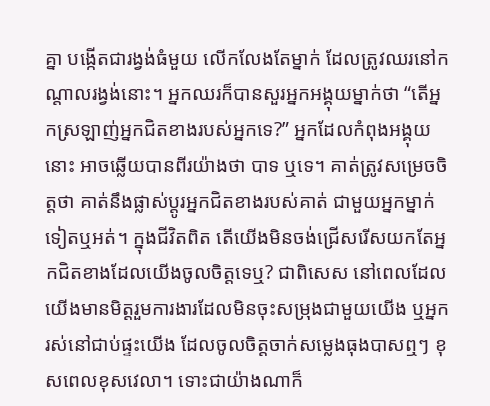គ្នា បង្កើតជារង្វង់ធំមួយ លើកលែងតែម្នាក់ ដែលត្រូវឈរនៅកណ្តាលរង្វង់នោះ។ អ្នកឈរក៏បានសួរអ្នកអង្គុយម្នាក់ថា “តើអ្នកស្រឡាញ់អ្នកជិតខាងរបស់អ្នកទេ?” អ្នកដែលកំពុងអង្គុយនោះ អាចឆ្លើយបានពីរយ៉ាងថា បាទ ឬទេ។ គាត់ត្រូវសម្រេចចិត្តថា គាត់នឹងផ្លាស់ប្តូរអ្នកជិតខាងរបស់គាត់ ជាមួយអ្នកម្នាក់ទៀតឬអត់។ ក្នុងជីវិតពិត តើយើងមិនចង់ជ្រើសរើសយកតែអ្នកជិតខាងដែលយើងចូលចិត្តទេឬ? ជាពិសេស នៅពេលដែលយើងមានមិត្តរួមការងារដែលមិនចុះសម្រុងជាមួយយើង ឬអ្នករស់នៅជាប់ផ្ទះយើង ដែលចូលចិត្តចាក់សម្លេងធុងបាសឮៗ ខុសពេលខុសវេលា។ ទោះជាយ៉ាងណាក៏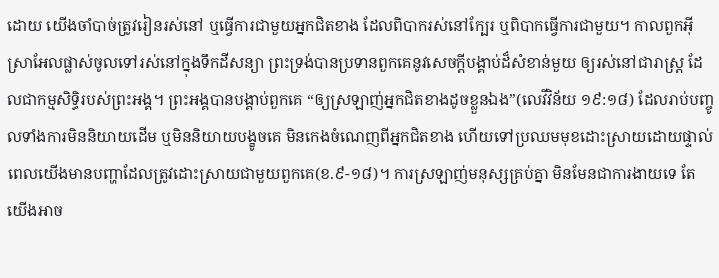ដោយ យើងចាំបាច់ត្រូវរៀនរស់នៅ ឬធ្វើការជាមួយអ្នកជិតខាង ដែលពិបាករស់នៅក្បែរ ឬពិបាកធ្វើការជាមួយ។ កាលពួកអ៊ីស្រាអែលផ្លាស់ចូលទៅរស់នៅក្នុងទឹកដីសន្យា ព្រះទ្រង់បានប្រទានពួកគេនូវសេចក្តីបង្គាប់ដ៏សំខាន់មួយ ឲ្យរស់នៅជារាស្រ្ត ដែលជាកម្មសិទ្ធិរបស់ព្រះអង្គ។ ព្រះអង្គបានបង្គាប់ពួកគេ “ឲ្យស្រឡាញ់អ្នកជិតខាងដូចខ្លួនឯង”(លេវីវិន័យ ១៩:១៨) ដែលរាប់បញ្ចូលទាំងការមិននិយាយដើម ឬមិននិយាយបង្ខូចគេ មិនកេងចំណេញពីអ្នកជិតខាង ហើយទៅប្រឈមមុខដោះស្រាយដោយផ្ទាល់ ពេលយើងមានបញ្ហាដែលត្រូវដោះស្រាយជាមួយពួកគេ(ខ.៩-១៨)។ ការស្រឡាញ់មនុស្សគ្រប់គ្នា មិនមែនជាការងាយទេ តែយើងអាច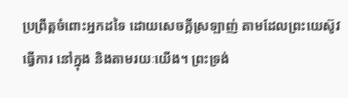ប្រព្រឹត្តចំពោះអ្នកដទៃ ដោយសេចក្តីស្រឡាញ់ តាមដែលព្រះយេស៊ូវធ្វើការ នៅក្នុង និងតាមរយៈយើង។ ព្រះទ្រង់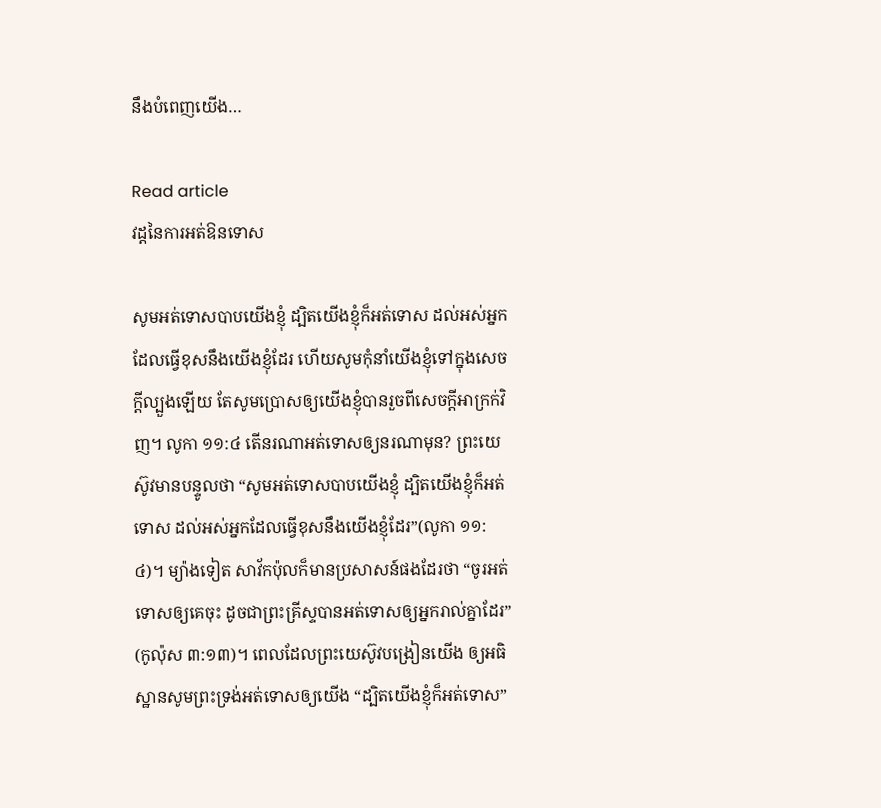នឹងបំពេញយើង…

Read article
វដ្ដនៃការអត់ឱនទោស

សូមអត់ទោសបាបយើងខ្ញុំ ដ្បិតយើងខ្ញុំក៏អត់ទោស ដល់អស់អ្នកដែលធ្វើខុសនឹងយើងខ្ញុំដែរ ហើយសូមកុំនាំយើងខ្ញុំទៅក្នុងសេចក្តីល្បួងឡើយ តែសូមប្រោសឲ្យយើងខ្ញុំបានរួចពីសេចក្តីអាក្រក់វិញ។ លូកា ១១:៤ តើនរណាអត់ទោសឲ្យនរណាមុន? ព្រះយេស៊ូវមានបន្ទូលថា “សូមអត់ទោសបាបយើងខ្ញុំ ដ្បិតយើងខ្ញុំក៏អត់ទោស ដល់អស់អ្នកដែលធ្វើខុសនឹងយើងខ្ញុំដែរ”(លូកា ១១:៤)។ ម្យ៉ាងទៀត សាវ័កប៉ុលក៏មានប្រសាសន៍ផងដែរថា “ចូរអត់ទោសឲ្យគេចុះ ដូចជាព្រះគ្រីស្ទបានអត់ទោសឲ្យអ្នករាល់គ្នាដែរ” (កូល៉ុស ៣:១៣)។ ពេលដែលព្រះយេស៊ូវបង្រៀនយើង ឲ្យអធិស្ឋានសូមព្រះទ្រង់អត់ទោសឲ្យយើង “ដ្បិតយើងខ្ញុំក៏អត់ទោស”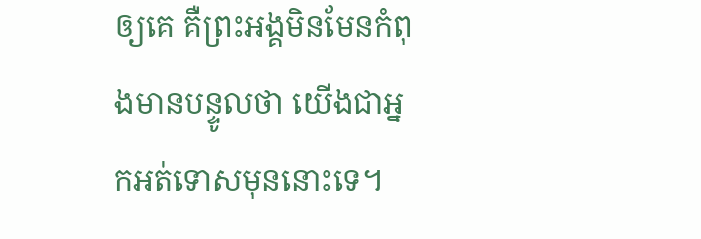ឲ្យគេ គឺព្រះអង្គមិនមែនកំពុងមានបន្ទូលថា យើងជាអ្នកអត់ទោសមុននោះទេ។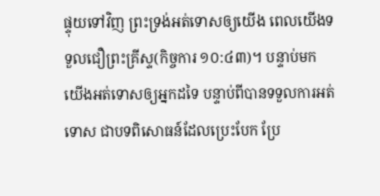ផ្ទុយទៅវិញ ព្រះទ្រង់អត់ទោសឲ្យយើង ពេលយើងទទួលជឿព្រះគ្រីស្ទ(កិច្ចការ ១០:៤៣)។ បន្ទាប់មក យើងអត់ទោសឲ្យអ្នកដទៃ បន្ទាប់ពីបានទទួលការអត់ទោស ជាបទពិសោធន៍ដែលប្រេះបែក ប្រែ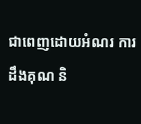ជាពេញដោយអំណរ ការដឹងគុណ និ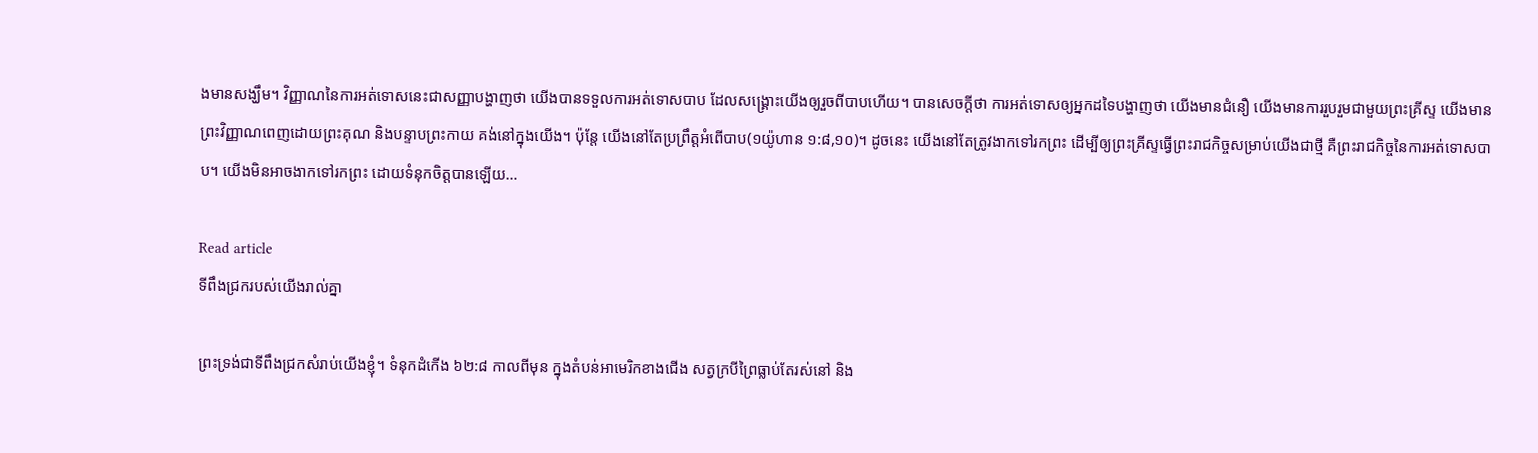ងមានសង្ឃឹម។ វិញ្ញាណនៃការអត់ទោសនេះជាសញ្ញាបង្ហាញថា យើងបានទទួលការអត់ទោសបាប ដែលសង្គ្រោះយើងឲ្យរួចពីបាបហើយ។ បានសេចក្តីថា ការអត់ទោសឲ្យអ្នកដទៃបង្ហាញថា យើងមានជំនឿ យើងមានការរួបរួមជាមួយព្រះគ្រីស្ទ យើងមានព្រះវិញ្ញាណពេញដោយព្រះគុណ និងបន្ទាបព្រះកាយ គង់នៅក្នុងយើង។ ប៉ុន្តែ យើងនៅតែប្រព្រឹត្តអំពើបាប(១យ៉ូហាន ១:៨,១០)។ ដូចនេះ យើងនៅតែត្រូវងាកទៅរកព្រះ ដើម្បីឲ្យព្រះគ្រីស្ទធ្វើព្រះរាជកិច្ចសម្រាប់យើងជាថ្មី គឺព្រះរាជកិច្ចនៃការអត់ទោសបាប។ យើងមិនអាចងាកទៅរកព្រះ ដោយទំនុកចិត្តបានឡើយ…

Read article
ទីពឹងជ្រករបស់យើងរាល់គ្នា

ព្រះទ្រង់ជាទីពឹងជ្រកសំរាប់យើងខ្ញុំ។ ទំនុកដំកើង ៦២:៨ កាលពីមុន ក្នុងតំបន់អាមេរិកខាងជើង សត្វក្របីព្រៃធ្លាប់តែរស់នៅ និង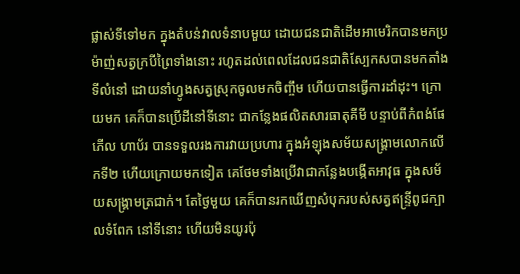ផ្លាស់ទីទៅមក ក្នុងតំបន់វាលទំនាបមួយ ដោយជនជាតិដើមអាមេរិកបានមកប្រម៉ាញ់សត្វក្របីព្រៃទាំងនោះ រហូតដល់ពេលដែលជនជាតិស្បែកសបានមកតាំងទីលំនៅ ដោយនាំហ្វូងសត្វស្រុកចូលមកចិញ្ចឹម ហើយបានធ្វើការដាំដុះ។ ក្រោយមក គេក៏បានប្រើដីនៅទីនោះ ជាកន្លែងផលិតសារធាតុគីមី បន្ទាប់ពីកំពង់ផែភើល ហាប័រ បានទទួលរងការវាយប្រហារ ក្នុងអំឡុងសម័យសង្រ្គាមលោកលើកទី២ ហើយក្រោយមកទៀត គេថែមទាំងប្រើវាជាកន្លែងបង្កើតអាវុធ ក្នុងសម័យសង្រ្គាមត្រជាក់។ តែថ្ងៃមួយ គេក៏បានរកឃើញសំបុករបស់សត្វឥន្រ្ទីពូជក្បាលទំពែក នៅទីនោះ ហើយមិនយូរប៉ុ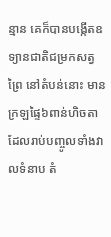ន្មាន គេក៏បានបង្កើតឧទ្យានជាតិជម្រកសត្វព្រៃ នៅតំបន់នោះ មានក្រឡផ្ទៃ៦ពាន់ហិចតា ដែលរាប់បញ្ចូលទាំងវាលទំនាប តំ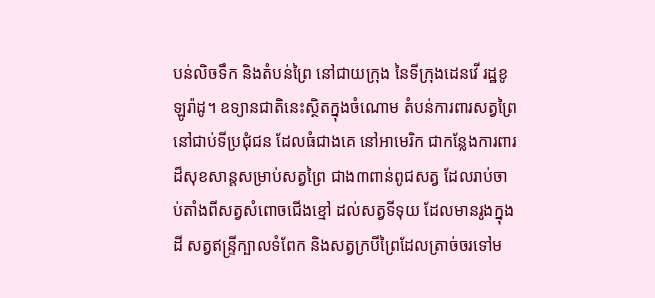បន់លិចទឹក និងតំបន់ព្រៃ នៅជាយក្រុង នៃទីក្រុងដេនវើ រដ្ឋខូឡូរ៉ាដូ។ ឧទ្យានជាតិនេះស្ថិតក្នុងចំណោម តំបន់ការពារសត្វព្រៃនៅជាប់ទីប្រជុំជន ដែលធំជាងគេ នៅអាមេរិក ជាកន្លែងការពារដ៏សុខសាន្តសម្រាប់សត្វព្រៃ ជាង៣ពាន់ពូជសត្វ ដែលរាប់ចាប់តាំងពីសត្វសំពោចជើងខ្មៅ ដល់សត្វទីទុយ ដែលមានរូងក្នុងដី សត្វឥន្រ្ទីក្បាលទំពែក និងសត្វក្របីព្រៃដែលត្រាច់ចរទៅម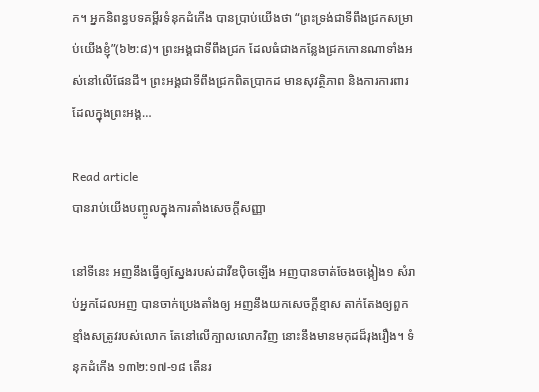ក។ អ្នកនិពន្ធបទគម្ពីរទំនុកដំកើង បានប្រាប់យើងថា “ព្រះទ្រង់ជាទីពឹងជ្រកសម្រាប់យើងខ្ញុំ”(៦២:៨)។ ព្រះអង្គជាទីពឹងជ្រក ដែលធំជាងកន្លែងជ្រកកោនណាទាំងអស់នៅលើផែនដី។ ព្រះអង្គជាទីពឹងជ្រកពិតប្រាកដ មានសុវត្ថិភាព និងការការពារ ដែលក្នុងព្រះអង្គ…

Read article
បានរាប់យើងបញ្ចូលក្នុងការតាំងសេចក្តីសញ្ញា

នៅទីនេះ អញនឹងធ្វើឲ្យស្នែងរបស់ដាវីឌប៉ិចឡើង អញបានចាត់ចែងចង្កៀង១ សំរាប់អ្នកដែលអញ បានចាក់ប្រេងតាំងឲ្យ អញនឹងយកសេចក្តីខ្មាស តាក់តែងឲ្យពួកខ្មាំងសត្រូវរបស់លោក តែនៅលើក្បាលលោកវិញ នោះនឹងមានមកុដដ៏រុងរឿង។ ទំនុកដំកើង ១៣២:១៧-១៨ តើនរ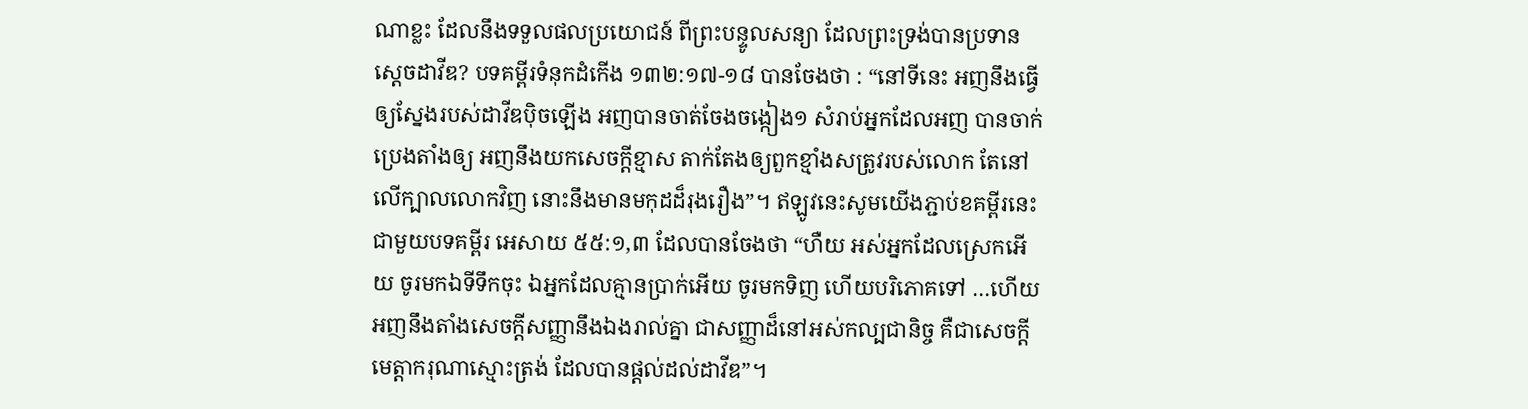ណាខ្លះ ដែលនឹងទទួលផលប្រយោជន៍ ពីព្រះបន្ទូលសន្យា ដែលព្រះទ្រង់បានប្រទានស្តេចដាវីឌ? បទគម្ពីរទំនុកដំកើង ១៣២:១៧-១៨ បានចែងថា : “នៅទីនេះ អញនឹងធ្វើឲ្យស្នែងរបស់ដាវីឌប៉ិចឡើង អញបានចាត់ចែងចង្កៀង១ សំរាប់អ្នកដែលអញ បានចាក់ប្រេងតាំងឲ្យ អញនឹងយកសេចក្តីខ្មាស តាក់តែងឲ្យពួកខ្មាំងសត្រូវរបស់លោក តែនៅលើក្បាលលោកវិញ នោះនឹងមានមកុដដ៏រុងរឿង”។ ឥឡូវនេះសូមយើងភ្ជាប់ខគម្ពីរនេះជាមួយបទគម្ពីរ អេសាយ ៥៥:១,៣ ដែលបានចែងថា “ហឺយ អស់អ្នកដែលស្រេកអើយ ចូរមកឯទីទឹកចុះ ឯអ្នកដែលគ្មានប្រាក់អើយ ចូរមកទិញ ហើយបរិភោគទៅ …ហើយអញនឹងតាំងសេចក្តីសញ្ញានឹងឯងរាល់គ្នា ជាសញ្ញាដ៏នៅអស់កល្បជានិច្ច គឺជាសេចក្តីមេត្តាករុណាស្មោះត្រង់ ដែលបានផ្តល់ដល់ដាវីឌ”។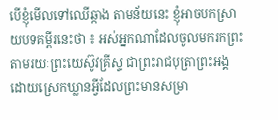បើខ្ញុំមើលទៅឈើឆ្កាង តាមន័យនេះ ខ្ញុំអាចបកស្រាយបទគម្ពីរនេះថា ៖ អស់អ្នកណាដែលចូលមករកព្រះ តាមរយៈព្រះយេស៊ូវគ្រីស្ទ ជាព្រះរាជបុត្រាព្រះអង្គ ដោយស្រេកឃ្លានអ្វីដែលព្រះមានសម្រា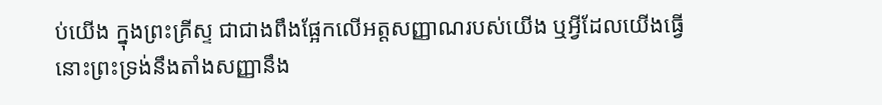ប់យើង ក្នុងព្រះគ្រីស្ទ ជាជាងពឹងផ្អែកលើអត្តសញ្ញាណរបស់យើង ឬអ្វីដែលយើងធ្វើ នោះព្រះទ្រង់នឹងតាំងសញ្ញានឹង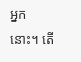អ្នកនោះ។ តើ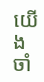យើងចាំ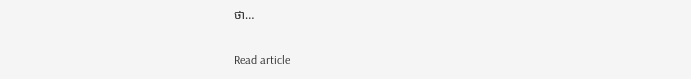ថា…

Read article